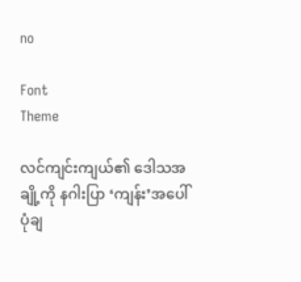no

Font
Theme

လင်ကျင်းကျယ်၏ ဒေါသအချို့ကို နဂါးပြာ ‘ကျန်း’အပေါ်ပုံချ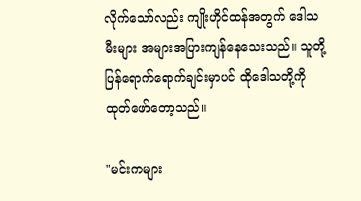လိုက်သော်လည်း ကျိုးဟိုင်ထန်အတွက် ဒေါသမီးများ အများအပြားကျန်နေသေးသည်။ သူတို့ပြန်ရောက်ရောက်ချင်းမှာပင် ထိုဒေါသတို့ကို ထုတ်ဖော်တော့သည်။

"မင်းကများ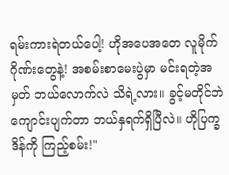ရမ်းကားရဲတယ်ပေါ့! ဟိုအပေအတေ လူမိုက်ဂိုဏ်းတွေနဲ့! အစမ်းစာမေးပွဲမှာ မင်းရတဲ့အမှတ် ဘယ်လောက်လဲ သိရဲ့လား။ ခွင့်မတိုင်ဘဲ ကျောင်းပျက်တာ ဘယ်နှရက်ရှိပြီလဲ။ ဟိုပြက္ခဒိန်ကို ကြည့်စမ်း!"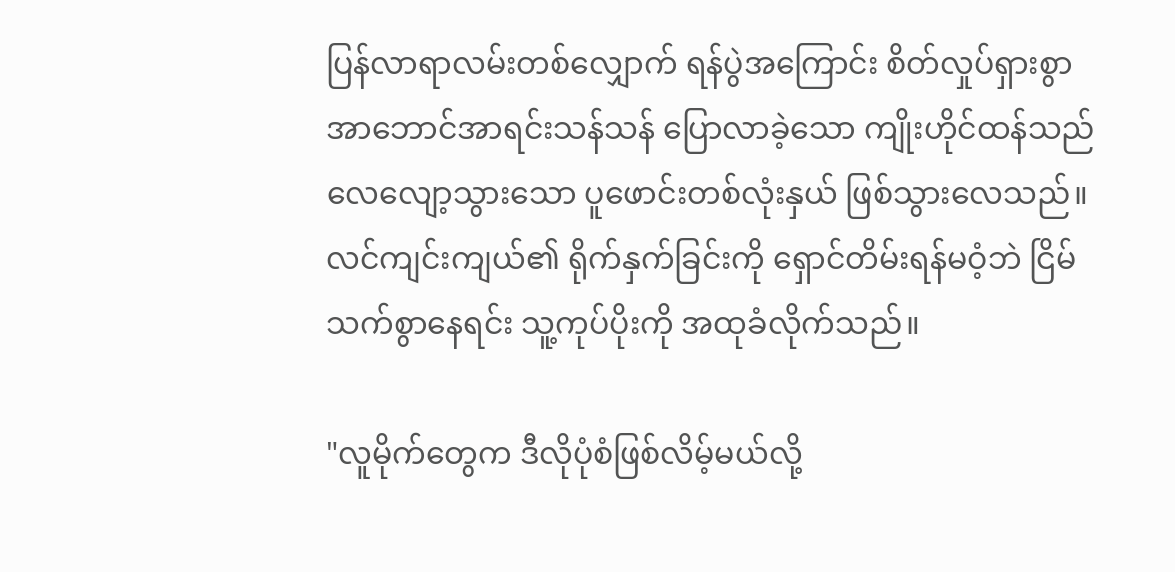ပြန်လာရာလမ်းတစ်လျှောက် ရန်ပွဲအကြောင်း စိတ်လှုပ်ရှားစွာ အာဘောင်အာရင်းသန်သန် ပြောလာခဲ့သော ကျိုးဟိုင်ထန်သည် လေလျော့သွားသော ပူဖောင်းတစ်လုံးနှယ် ဖြစ်သွားလေသည်။ လင်ကျင်းကျယ်၏ ရိုက်နှက်ခြင်းကို ရှောင်တိမ်းရန်မဝံ့ဘဲ ငြိမ်သက်စွာနေရင်း သူ့ကုပ်ပိုးကို အထုခံလိုက်သည်။

"လူမိုက်တွေက ဒီလိုပုံစံဖြစ်လိမ့်မယ်လို့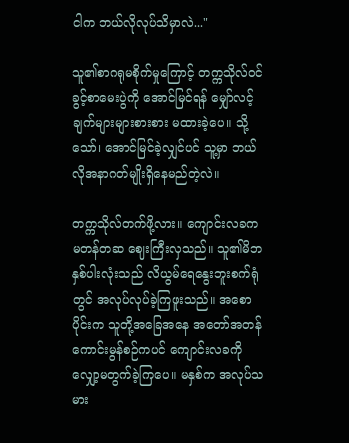ငါက ဘယ်လိုလုပ်သိမှာလဲ..."

သူ၏စာဂရုမစိုက်မှုကြောင့် တက္ကသိုလ်ဝင်ခွင့်စာမေးပွဲကို အောင်မြင်ရန် မျှော်လင့်ချက်များများစားစား မထားခဲ့ပေ။ သို့သော်၊ အောင်မြင်ခဲ့လျှင်ပင် သူ့မှာ ဘယ်လိုအနာဂတ်မျိုးရှိနေမည်တဲ့လဲ။

တက္ကသိုလ်တက်ဖို့လား။ ကျောင်းလခက မတန်တဆ ဈေးကြီးလှသည်။ သူ၏မိဘနှစ်ပါးလုံးသည် လိယွမ်ရေနွေးဘူးစက်ရုံတွင် အလုပ်လုပ်ခဲ့ကြဖူးသည်။ အစောပိုင်းက သူတို့အခြေအနေ အတော်အတန်ကောင်းမွန်စဉ်ကပင် ကျောင်းလခကို လျှော့မတွက်ခဲ့ကြပေ။ မနှစ်က အလုပ်သမား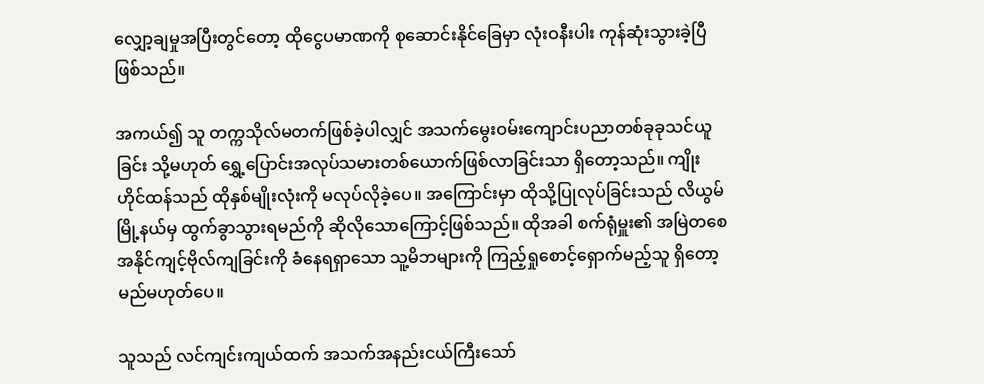လျှော့ချမှုအပြီးတွင်တော့ ထိုငွေပမာဏကို စုဆောင်းနိုင်ခြေမှာ လုံးဝနီးပါး ကုန်ဆုံးသွားခဲ့ပြီဖြစ်သည်။

အကယ်၍ သူ တက္ကသိုလ်မတက်ဖြစ်ခဲ့ပါလျှင် အသက်မွေးဝမ်းကျောင်းပညာတစ်ခုခုသင်ယူခြင်း သို့မဟုတ် ရွှေ့ပြောင်းအလုပ်သမားတစ်ယောက်ဖြစ်လာခြင်းသာ ရှိတော့သည်။ ကျိုးဟိုင်ထန်သည် ထိုနှစ်မျိုးလုံးကို မလုပ်လိုခဲ့ပေ။ အကြောင်းမှာ ထိုသို့ပြုလုပ်ခြင်းသည် လိယွမ်မြို့နယ်မှ ထွက်ခွာသွားရမည်ကို ဆိုလိုသောကြောင့်ဖြစ်သည်။ ထိုအခါ စက်ရုံမှူး၏ အမြဲတစေအနိုင်ကျင့်ဗိုလ်ကျခြင်းကို ခံနေရရှာသော သူ့မိဘများကို ကြည့်ရှုစောင့်ရှောက်မည့်သူ ရှိတော့မည်မဟုတ်ပေ။

သူသည် လင်ကျင်းကျယ်ထက် အသက်အနည်းငယ်ကြီးသော်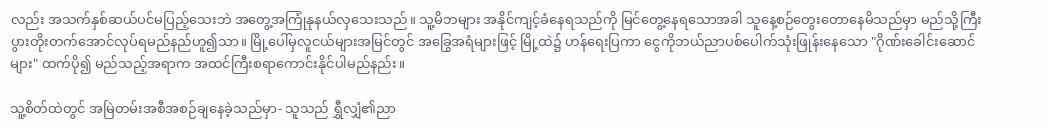လည်း အသက်နှစ်ဆယ်ပင်မပြည့်သေးဘဲ အတွေ့အကြုံနုနယ်လှသေးသည်။ သူ့မိဘများ အနိုင်ကျင့်ခံနေရသည်ကို မြင်တွေ့နေရသောအခါ သူနေ့စဉ်တွေးတောနေမိသည်မှာ မည်သို့ကြီးပွားတိုးတက်အောင်လုပ်ရမည်နည်ဟူ၍သာ။ မြို့ပေါ်မှလူငယ်များအမြင်တွင် အခြွေအရံများဖြင့် မြို့ထဲ၌ ဟန်ရေးပြကာ ငွေကိုဘယ်ညာပစ်ပေါက်သုံးဖြုန်းနေသော "ဂိုဏ်းခေါင်းဆောင်များ" ထက်ပို၍ မည်သည့်အရာက အထင်ကြီးစရာကောင်းနိုင်ပါမည်နည်း။

သူ့စိတ်ထဲတွင် အမြဲတမ်းအစီအစဉ်ချနေခဲ့သည်မှာ- သူသည် ရွှီလျှံ၏ညာ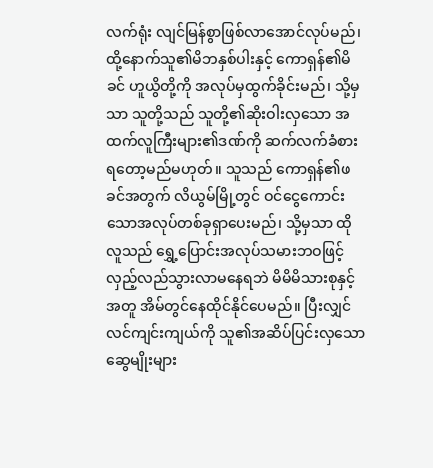လက်ရုံး လျင်မြန်စွာဖြစ်လာအောင်လုပ်မည်၊ ထို့နောက်သူ၏မိဘနှစ်ပါးနှင့် ကောရှန်၏မိခင် ဟူယွိတို့ကို အလုပ်မှထွက်ခိုင်းမည်၊ သို့မှသာ သူတို့သည် သူတို့၏ဆိုးဝါးလှသော အထက်လူကြီးများ၏ဒဏ်ကို ဆက်လက်ခံစားရတော့မည်မဟုတ်။ သူသည် ကောရှန်၏ဖခင်အတွက် လိယွမ်မြို့တွင် ဝင်ငွေကောင်းသောအလုပ်တစ်ခုရှာပေးမည်၊ သို့မှသာ ထိုလူသည် ရွှေ့ပြောင်းအလုပ်သမားဘဝဖြင့် လှည့်လည်သွားလာမနေရဘဲ မိမိမိသားစုနှင့်အတူ အိမ်တွင်နေထိုင်နိုင်ပေမည်။ ပြီးလျှင် လင်ကျင်းကျယ်ကို သူ၏အဆိပ်ပြင်းလှသော ဆွေမျိုးများ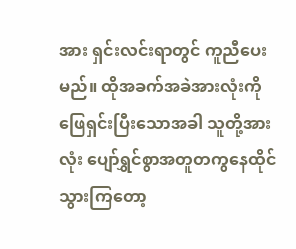အား ရှင်းလင်းရာတွင် ကူညီပေးမည်။ ထိုအခက်အခဲအားလုံးကို ဖြေရှင်းပြီးသောအခါ သူတို့အားလုံး ပျော်ရွှင်စွာအတူတကွနေထိုင်သွားကြတော့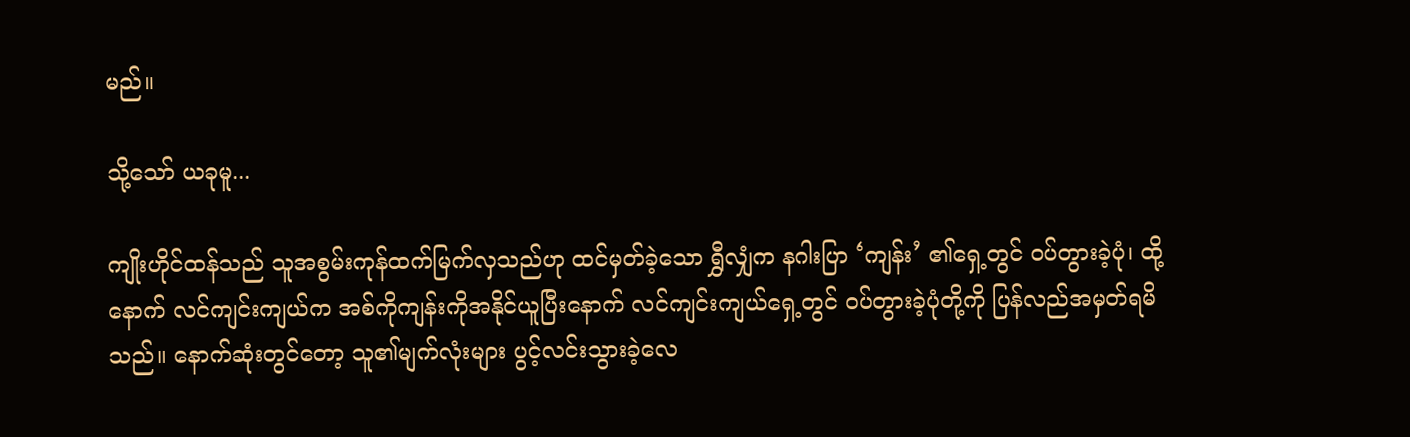မည်။

သို့သော် ယခုမူ...

ကျိုးဟိုင်ထန်သည် သူအစွမ်းကုန်ထက်မြက်လှသည်ဟု ထင်မှတ်ခဲ့သော ရွှီလျှံက နဂါးပြာ ‘ကျန်း’ ၏ရှေ့တွင် ဝပ်တွားခဲ့ပုံ၊ ထို့နောက် လင်ကျင်းကျယ်က အစ်ကိုကျန်းကိုအနိုင်ယူပြီးနောက် လင်ကျင်းကျယ်ရှေ့တွင် ဝပ်တွားခဲ့ပုံတို့ကို ပြန်လည်အမှတ်ရမိသည်။ နောက်ဆုံးတွင်တော့ သူ၏မျက်လုံးများ ပွင့်လင်းသွားခဲ့လေ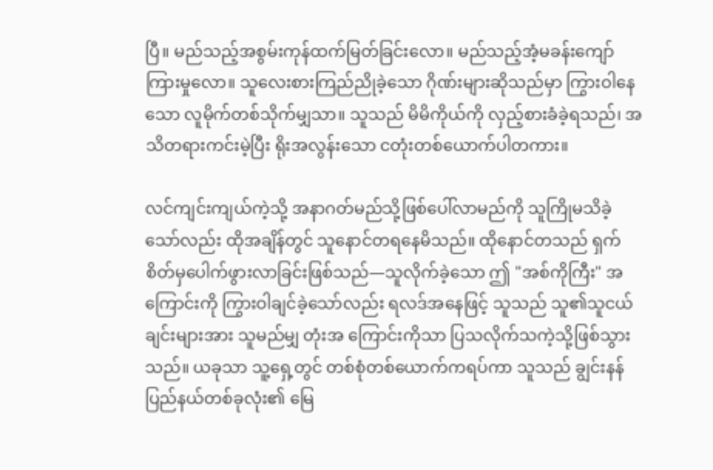ပြီ။ မည်သည့်အစွမ်းကုန်ထက်မြတ်ခြင်းလော။ မည်သည့်အံ့မခန်းကျော်ကြားမှုလော။ သူလေးစားကြည်ညိုခဲ့သော ဂိုဏ်းများဆိုသည်မှာ ကြွားဝါနေသော လူမိုက်တစ်သိုက်မျှသာ။ သူသည် မိမိကိုယ်ကို လှည့်စားခံခဲ့ရသည်၊ အသိတရားကင်းမဲ့ပြီး ရိုးအလွန်းသော ငတုံးတစ်ယောက်ပါတကား။

လင်ကျင်းကျယ်ကဲ့သို့ အနာဂတ်မည်သို့ဖြစ်ပေါ်လာမည်ကို သူကြိုမသိခဲ့သော်လည်း ထိုအချိန်တွင် သူနောင်တရနေမိသည်။ ထိုနောင်တသည် ရှက်စိတ်မှပေါက်ဖွားလာခြင်းဖြစ်သည်—သူလိုက်ခဲ့သော ဤ "အစ်ကိုကြီး" အကြောင်းကို ကြွားဝါချင်ခဲ့သော်လည်း ရလဒ်အနေဖြင့် သူသည် သူ၏သူငယ်ချင်းများအား သူမည်မျှ တုံးအ ကြောင်းကိုသာ ပြသလိုက်သကဲ့သို့ဖြစ်သွားသည်။ ယခုသာ သူ့ရှေ့တွင် တစ်စုံတစ်ယောက်ကရပ်ကာ သူသည် ချွင်းနန်ပြည်နယ်တစ်ခုလုံး၏ မြေ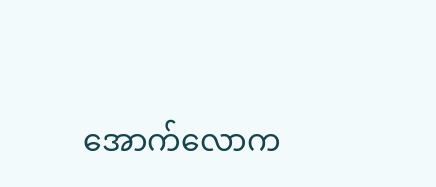အောက်လောက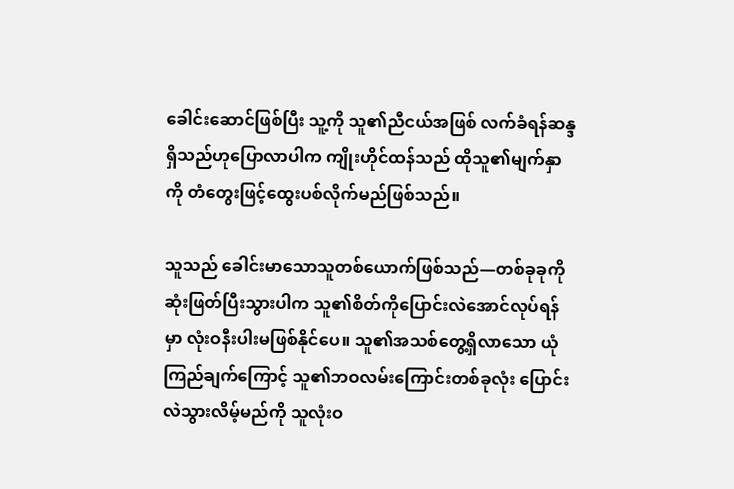ခေါင်းဆောင်ဖြစ်ပြီး သူ့ကို သူ၏ညီငယ်အဖြစ် လက်ခံရန်ဆန္ဒရှိသည်ဟုပြောလာပါက ကျိုးဟိုင်ထန်သည် ထိုသူ၏မျက်နှာကို တံတွေးဖြင့်ထွေးပစ်လိုက်မည်ဖြစ်သည်။

သူသည် ခေါင်းမာသောသူတစ်ယောက်ဖြစ်သည်—တစ်ခုခုကို ဆုံးဖြတ်ပြီးသွားပါက သူ၏စိတ်ကိုပြောင်းလဲအောင်လုပ်ရန်မှာ လုံးဝနီးပါးမဖြစ်နိုင်ပေ။ သူ၏အသစ်တွေ့ရှိလာသော ယုံကြည်ချက်ကြောင့် သူ၏ဘဝလမ်းကြောင်းတစ်ခုလုံး ပြောင်းလဲသွားလိမ့်မည်ကို သူလုံးဝ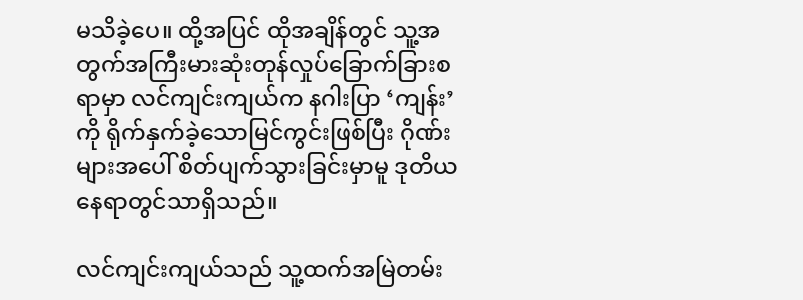မသိခဲ့ပေ။ ထို့အပြင် ထိုအချိန်တွင် သူ့အတွက်အကြီးမားဆုံးတုန်လှုပ်ခြောက်ခြားစရာမှာ လင်ကျင်းကျယ်က နဂါးပြာ ‘ကျန်း’ ကို ရိုက်နှက်ခဲ့သောမြင်ကွင်းဖြစ်ပြီး ဂိုဏ်းများအပေါ် စိတ်ပျက်သွားခြင်းမှာမူ ဒုတိယနေရာတွင်သာရှိသည်။

လင်ကျင်းကျယ်သည် သူ့ထက်အမြဲတမ်း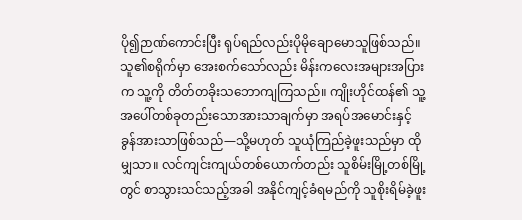ပို၍ဉာဏ်ကောင်းပြီး ရုပ်ရည်လည်းပိုမိုချောမောသူဖြစ်သည်။ သူ၏စရိုက်မှာ အေးစက်သော်လည်း မိန်းကလေးအများအပြားက သူ့ကို တိတ်တခိုးသဘောကျကြသည်။ ကျိုးဟိုင်ထန်၏ သူ့အပေါ်တစ်ခုတည်းသောအားသာချက်မှာ အရပ်အမောင်းနှင့် ခွန်အားသာဖြစ်သည်—သို့မဟုတ် သူယုံကြည်ခဲ့ဖူးသည်မှာ ထိုမျှသာ။ လင်ကျင်းကျယ်တစ်ယောက်တည်း သူစိမ်းမြို့တစ်မြို့တွင် စာသွားသင်သည့်အခါ အနိုင်ကျင့်ခံရမည်ကို သူစိုးရိမ်ခဲ့ဖူး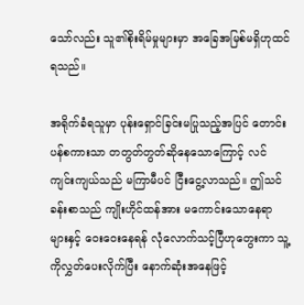သော်လည်း သူ၏စိုးရိမ်မှုများမှာ အခြေအမြစ်မရှိဟုထင်ရသည်။

အရိုက်ခံရသူမှာ ပုန်းရှောင်ခြင်းမပြုသည့်အပြင် တောင်းပန်စကားသာ တတွတ်တွတ်ဆိုနေသောကြောင့် လင်ကျင်းကျယ်သည် မကြာမီပင် ငြီးငွေ့လာသည်။ ဤသင်ခန်းစာသည် ကျိုးဟိုင်ထန်အား မကောင်းသောနေရာများနှင့် ဝေးဝေးနေရန် လုံလောက်သင့်ပြီဟုတွေးကာ သူ့ကိုလွှတ်ပေးလိုက်ပြီး နောက်ဆုံးအနေဖြင့်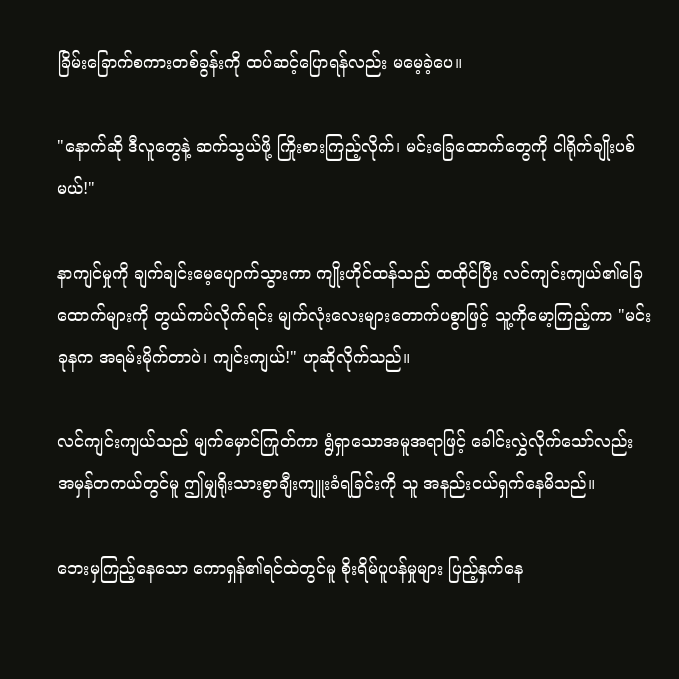ခြိမ်းခြောက်စကားတစ်ခွန်းကို ထပ်ဆင့်ပြောရန်လည်း မမေ့ခဲ့ပေ။

"နောက်ဆို ဒီလူတွေနဲ့ ဆက်သွယ်ဖို့ ကြိုးစားကြည့်လိုက်၊ မင်းခြေထောက်တွေကို ငါရိုက်ချိုးပစ်မယ်!"

နာကျင်မှုကို ချက်ချင်းမေ့ပျောက်သွားကာ ကျိုးဟိုင်ထန်သည် ထထိုင်ပြီး လင်ကျင်းကျယ်၏ခြေထောက်များကို တွယ်ကပ်လိုက်ရင်း မျက်လုံးလေးများတောက်ပစွာဖြင့် သူ့ကိုမော့ကြည့်ကာ "မင်း ခုနက အရမ်းမိုက်တာပဲ၊ ကျင်းကျယ်!" ဟုဆိုလိုက်သည်။

လင်ကျင်းကျယ်သည် မျက်မှောင်ကြုတ်ကာ ရွံရှာသောအမူအရာဖြင့် ခေါင်းလွှဲလိုက်သော်လည်း အမှန်တကယ်တွင်မူ ဤမျှရိုးသားစွာချီးကျူးခံရခြင်းကို သူ အနည်းငယ်ရှက်နေမိသည်။

ဘေးမှကြည့်နေသော ကောရှန်၏ရင်ထဲတွင်မူ စိုးရိမ်ပူပန်မှုများ ပြည့်နှက်နေ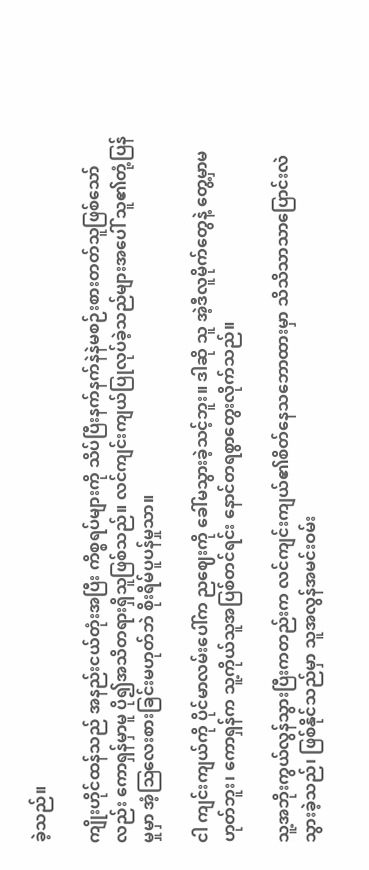ခဲ့သည်။

ကျိုးဟိုင်ထန်သည် အနည်းငယ်တုံးအပြီး ကိစ္စရပ်များကို သိပ်ပြီးနက်နက်နဲနဲမစဉ်းစားတတ်သူဖြစ်သော်လည်း ကောရှန်မှာမူ ပို၍အသိတရားရှိသူဖြစ်သည်။ လင်ကျင်းကျယ်ပြုလုပ်ခဲ့သည်များအပေါ် သူ၏တုံ့ပြန်မှုမှာ အံ့ဩလေးစားခြင်းမဟုတ်ဘဲ စိုးရိမ်ပူပန်မှုသာ။

ငါ ကျင်းကျယ်ကို ပိုင်မာလမ်းပေါ်က ညဈေးကို ခေါ်မသွားခဲ့သင့်ဘူး။ ဒါဆို သူ အဲ့ဒီလူမိုက်တွေနဲ့ တွေ့မှာမဟုတ်ဘူး၊ ကောရှန်က သူ့ကိုယ်သူအပြစ်တင်ရင်း နောင်တရစွာတွေးလိုက်သည်။

သူ့အဘိုးကွယ်လွန်သွားပြီးကတည်းက လင်ကျင်းကျယ်၏စိတ်နေသဘောထားမှာ သိသိသာသာပြောင်းလဲသွားခဲ့သည်၊ ဖြစ်နိုင်သည်မှာ သူအလွန်အမင်းဝမ်း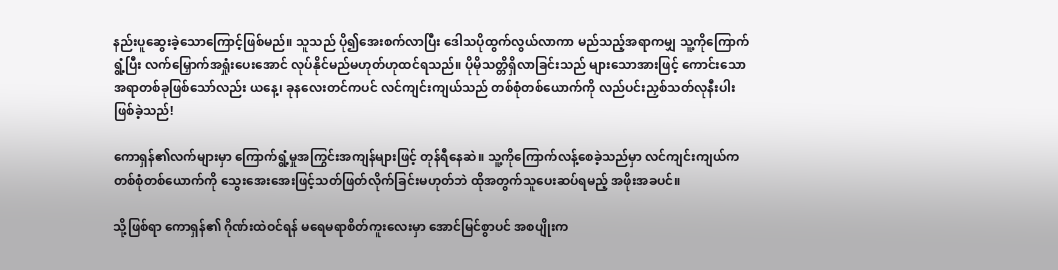နည်းပူဆွေးခဲ့သောကြောင့်ဖြစ်မည်။ သူသည် ပို၍အေးစက်လာပြီး ဒေါသပိုထွက်လွယ်လာကာ မည်သည့်အရာကမျှ သူ့ကိုကြောက်ရွံ့ပြီး လက်မြှောက်အရှုံးပေးအောင် လုပ်နိုင်မည်မဟုတ်ဟုထင်ရသည်။ ပိုမိုသတ္တိရှိလာခြင်းသည် များသောအားဖြင့် ကောင်းသောအရာတစ်ခုဖြစ်သော်လည်း ယနေ့၊ ခုနလေးတင်ကပင် လင်ကျင်းကျယ်သည် တစ်စုံတစ်ယောက်ကို လည်ပင်းညှစ်သတ်လုနီးပါးဖြစ်ခဲ့သည်!

ကောရှန်၏လက်များမှာ ကြောက်ရွံ့မှုအကြွင်းအကျန်များဖြင့် တုန်ရီနေဆဲ။ သူ့ကိုကြောက်လန့်စေခဲ့သည်မှာ လင်ကျင်းကျယ်က တစ်စုံတစ်ယောက်ကို သွေးအေးအေးဖြင့်သတ်ဖြတ်လိုက်ခြင်းမဟုတ်ဘဲ ထိုအတွက်သူပေးဆပ်ရမည့် အဖိုးအခပင်။

သို့ဖြစ်ရာ ကောရှန်၏ ဂိုဏ်းထဲဝင်ရန် မရေမရာစိတ်ကူးလေးမှာ အောင်မြင်စွာပင် အစပျိုးက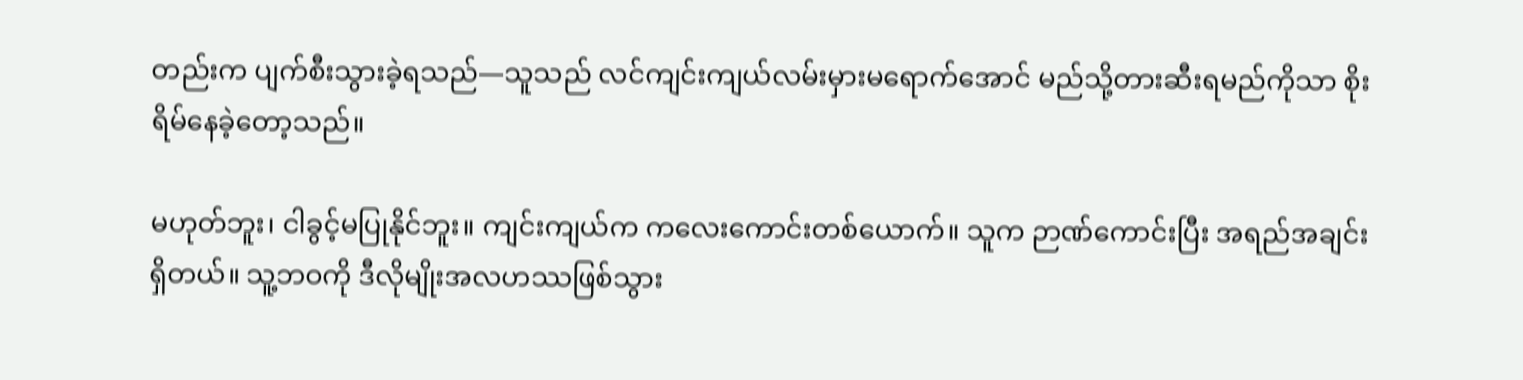တည်းက ပျက်စီးသွားခဲ့ရသည်—သူသည် လင်ကျင်းကျယ်လမ်းမှားမရောက်အောင် မည်သို့တားဆီးရမည်ကိုသာ စိုးရိမ်နေခဲ့တော့သည်။

မဟုတ်ဘူး၊ ငါခွင့်မပြုနိုင်ဘူး။ ကျင်းကျယ်က ကလေးကောင်းတစ်ယောက်။ သူက ဉာဏ်ကောင်းပြီး အရည်အချင်းရှိတယ်။ သူ့ဘဝကို ဒီလိုမျိုးအလဟဿဖြစ်သွား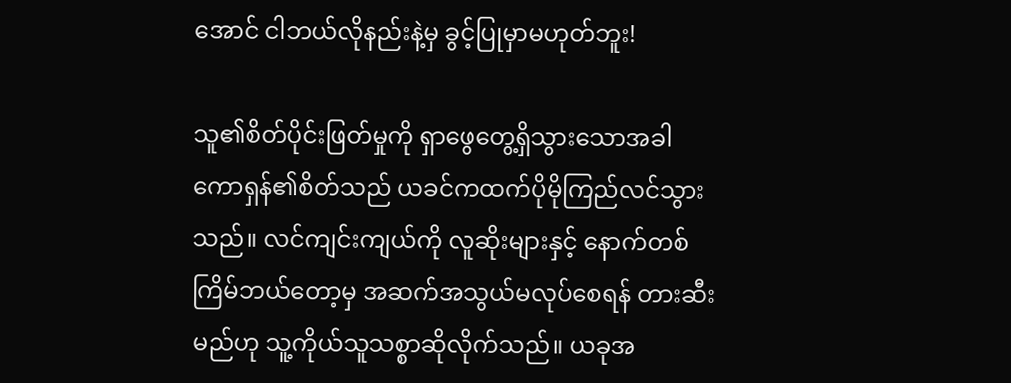အောင် ငါဘယ်လိုနည်းနဲ့မှ ခွင့်ပြုမှာမဟုတ်ဘူး!

သူ၏စိတ်ပိုင်းဖြတ်မှုကို ရှာဖွေတွေ့ရှိသွားသောအခါ ကောရှန်၏စိတ်သည် ယခင်ကထက်ပိုမိုကြည်လင်သွားသည်။ လင်ကျင်းကျယ်ကို လူဆိုးများနှင့် နောက်တစ်ကြိမ်ဘယ်တော့မှ အဆက်အသွယ်မလုပ်စေရန် တားဆီးမည်ဟု သူ့ကိုယ်သူသစ္စာဆိုလိုက်သည်။ ယခုအ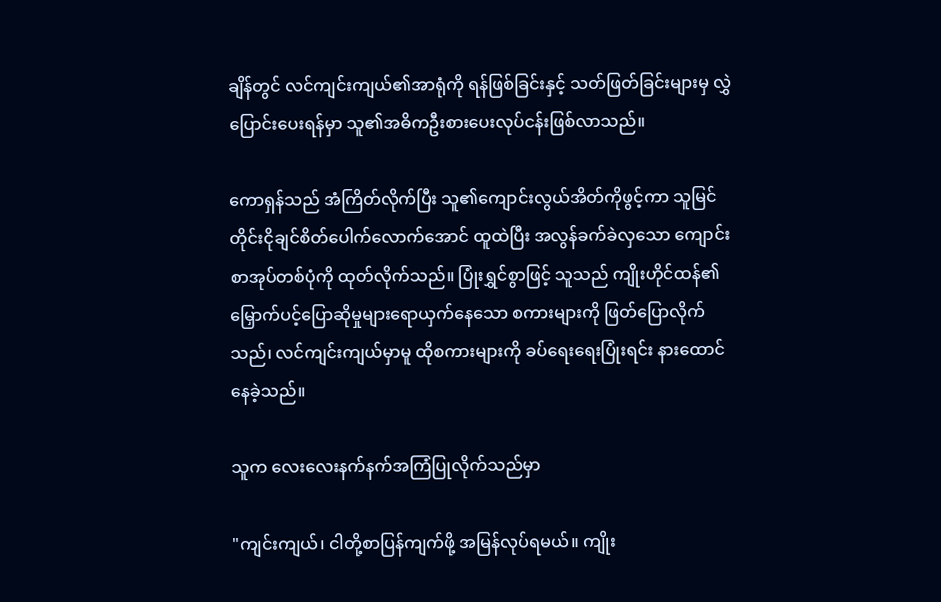ချိန်တွင် လင်ကျင်းကျယ်၏အာရုံကို ရန်ဖြစ်ခြင်းနှင့် သတ်ဖြတ်ခြင်းများမှ လွှဲပြောင်းပေးရန်မှာ သူ၏အဓိကဦးစားပေးလုပ်ငန်းဖြစ်လာသည်။

ကောရှန်သည် အံကြိတ်လိုက်ပြီး သူ၏ကျောင်းလွယ်အိတ်ကိုဖွင့်ကာ သူမြင်တိုင်းငိုချင်စိတ်ပေါက်လောက်အောင် ထူထဲပြီး အလွန်ခက်ခဲလှသော ကျောင်းစာအုပ်တစ်ပုံကို ထုတ်လိုက်သည်။ ပြုံးရွှင်စွာဖြင့် သူသည် ကျိုးဟိုင်ထန်၏ မြှောက်ပင့်ပြောဆိုမှုများရောယှက်နေသော စကားများကို ဖြတ်ပြောလိုက်သည်၊ လင်ကျင်းကျယ်မှာမူ ထိုစကားများကို ခပ်ရေးရေးပြုံးရင်း နားထောင်နေခဲ့သည်။

သူက လေးလေးနက်နက်အကြံပြုလိုက်သည်မှာ

"ကျင်းကျယ်၊ ငါတို့စာပြန်ကျက်ဖို့ အမြန်လုပ်ရမယ်။ ကျိုး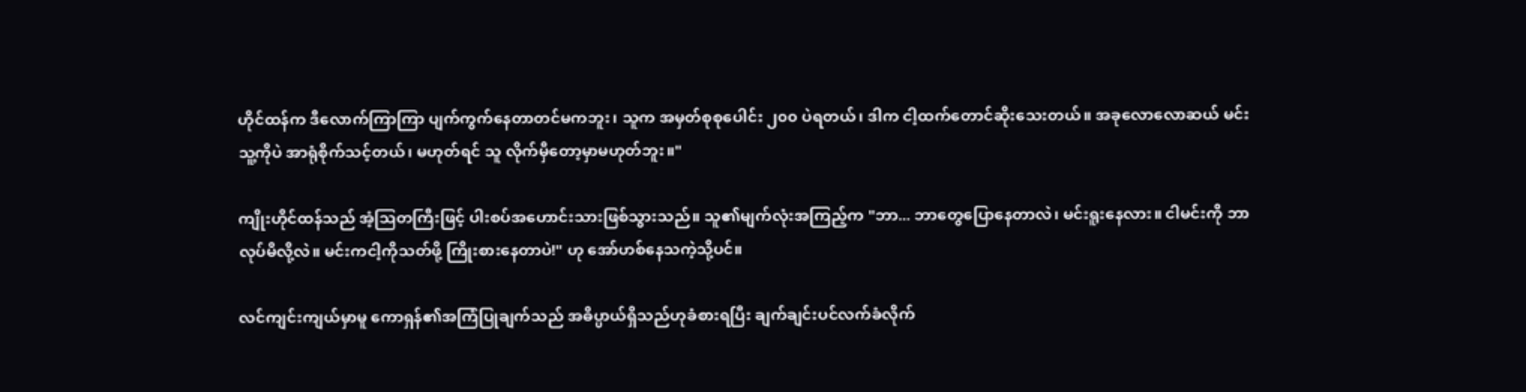ဟိုင်ထန်က ဒီလောက်ကြာကြာ ပျက်ကွက်နေတာတင်မကဘူး၊ သူက အမှတ်စုစုပေါင်း ၂၀၀ ပဲရတယ်၊ ဒါက ငါ့ထက်တောင်ဆိုးသေးတယ်။ အခုလောလောဆယ် မင်းသူ့ကိုပဲ အာရုံစိုက်သင့်တယ်၊ မဟုတ်ရင် သူ လိုက်မှီတော့မှာမဟုတ်ဘူး။"

ကျိုးဟိုင်ထန်သည် အံ့ဩတကြီးဖြင့် ပါးစပ်အဟောင်းသားဖြစ်သွားသည်။ သူ၏မျက်လုံးအကြည့်က "ဘာ... ဘာတွေပြောနေတာလဲ၊ မင်းရူးနေလား။ ငါမင်းကို ဘာလုပ်မိလို့လဲ။ မင်းကငါ့ကိုသတ်ဖို့ ကြိုးစားနေတာပဲ!" ဟု အော်ဟစ်နေသကဲ့သို့ပင်။

လင်ကျင်းကျယ်မှာမူ ကောရှန်၏အကြံပြုချက်သည် အဓိပ္ပာယ်ရှိသည်ဟုခံစားရပြီး ချက်ချင်းပင်လက်ခံလိုက်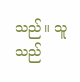သည်။ သူသည်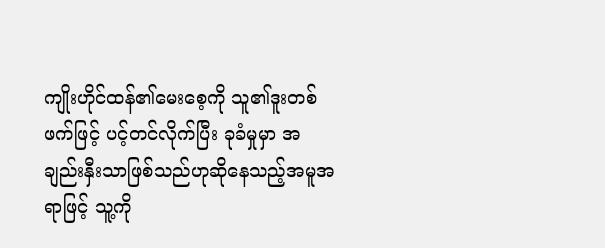ကျိုးဟိုင်ထန်၏မေးစေ့ကို သူ၏ဒူးတစ်ဖက်ဖြင့် ပင့်တင်လိုက်ပြီး ခုခံမှုမှာ အချည်းနှီးသာဖြစ်သည်ဟုဆိုနေသည့်အမူအရာဖြင့် သူ့ကို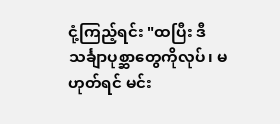ငုံ့ကြည့်ရင်း "ထပြီး ဒီသင်္ချာပုစ္ဆာတွေကိုလုပ်၊ မဟုတ်ရင် မင်း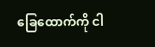ခြေထောက်ကို ငါ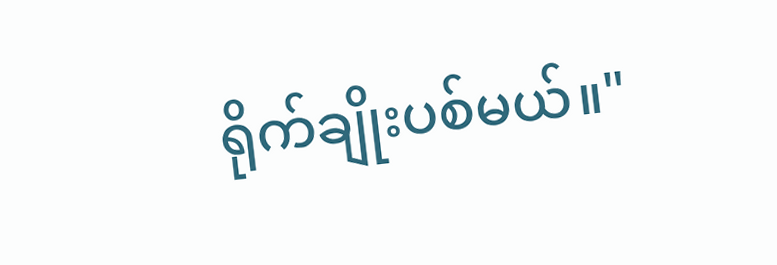ရိုက်ချိုးပစ်မယ်။"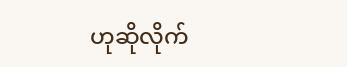ဟုဆိုလိုက်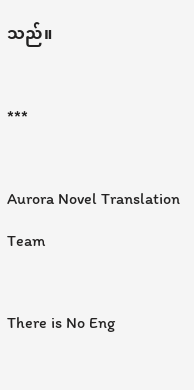သည်။

***

Aurora Novel Translation Team

There is No Eng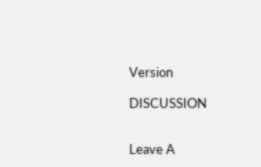Version

DISCUSSION


Leave A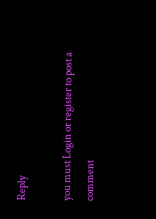Reply

you must Login or register to post a comment